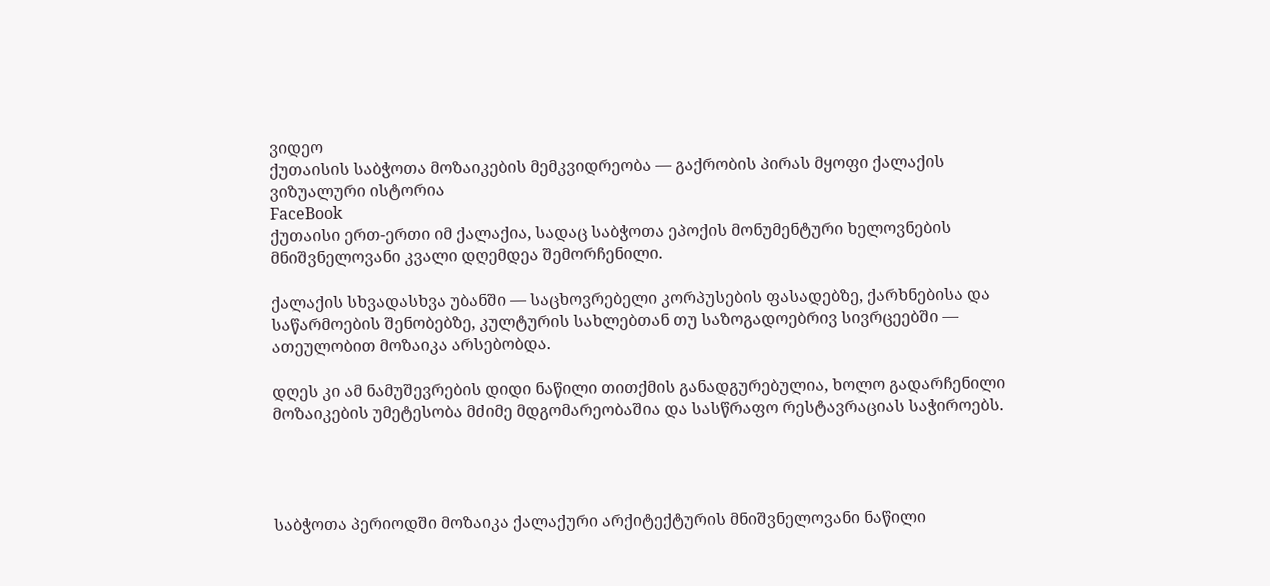ვიდეო
ქუთაისის საბჭოთა მოზაიკების მემკვიდრეობა — გაქრობის პირას მყოფი ქალაქის ვიზუალური ისტორია
FaceBook
ქუთაისი ერთ-ერთი იმ ქალაქია, სადაც საბჭოთა ეპოქის მონუმენტური ხელოვნების მნიშვნელოვანი კვალი დღემდეა შემორჩენილი.

ქალაქის სხვადასხვა უბანში — საცხოვრებელი კორპუსების ფასადებზე, ქარხნებისა და საწარმოების შენობებზე, კულტურის სახლებთან თუ საზოგადოებრივ სივრცეებში — ათეულობით მოზაიკა არსებობდა.

დღეს კი ამ ნამუშევრების დიდი ნაწილი თითქმის განადგურებულია, ხოლო გადარჩენილი მოზაიკების უმეტესობა მძიმე მდგომარეობაშია და სასწრაფო რესტავრაციას საჭიროებს.




საბჭოთა პერიოდში მოზაიკა ქალაქური არქიტექტურის მნიშვნელოვანი ნაწილი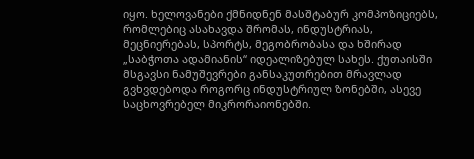იყო. ხელოვანები ქმნიდნენ მასშტაბურ კომპოზიციებს, რომლებიც ასახავდა შრომას, ინდუსტრიას, მეცნიერებას, სპორტს, მეგობრობასა და ხშირად „საბჭოთა ადამიანის“ იდეალიზებულ სახეს. ქუთაისში მსგავსი ნამუშევრები განსაკუთრებით მრავლად გვხვდებოდა როგორც ინდუსტრიულ ზონებში, ასევე საცხოვრებელ მიკრორაიონებში.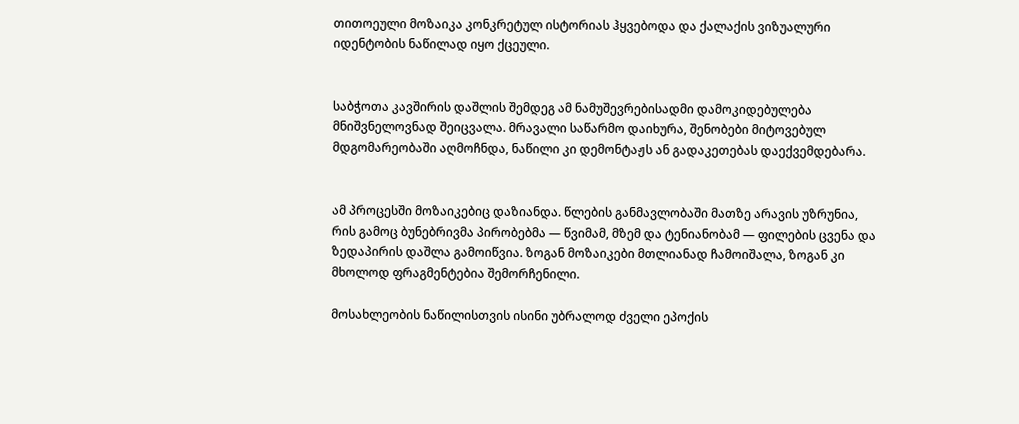თითოეული მოზაიკა კონკრეტულ ისტორიას ჰყვებოდა და ქალაქის ვიზუალური იდენტობის ნაწილად იყო ქცეული.


საბჭოთა კავშირის დაშლის შემდეგ ამ ნამუშევრებისადმი დამოკიდებულება მნიშვნელოვნად შეიცვალა. მრავალი საწარმო დაიხურა, შენობები მიტოვებულ მდგომარეობაში აღმოჩნდა, ნაწილი კი დემონტაჟს ან გადაკეთებას დაექვემდებარა.


ამ პროცესში მოზაიკებიც დაზიანდა. წლების განმავლობაში მათზე არავის უზრუნია, რის გამოც ბუნებრივმა პირობებმა — წვიმამ, მზემ და ტენიანობამ — ფილების ცვენა და ზედაპირის დაშლა გამოიწვია. ზოგან მოზაიკები მთლიანად ჩამოიშალა, ზოგან კი მხოლოდ ფრაგმენტებია შემორჩენილი.

მოსახლეობის ნაწილისთვის ისინი უბრალოდ ძველი ეპოქის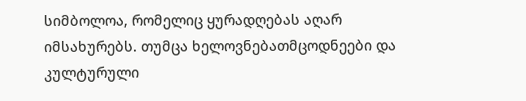სიმბოლოა, რომელიც ყურადღებას აღარ იმსახურებს. თუმცა ხელოვნებათმცოდნეები და კულტურული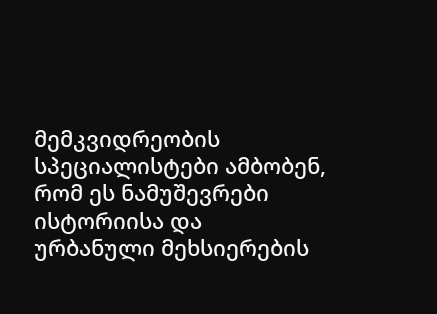მემკვიდრეობის სპეციალისტები ამბობენ, რომ ეს ნამუშევრები ისტორიისა და ურბანული მეხსიერების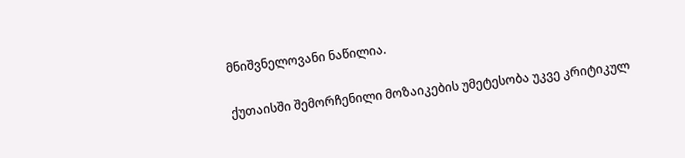მნიშვნელოვანი ნაწილია.


ქუთაისში შემორჩენილი მოზაიკების უმეტესობა უკვე კრიტიკულ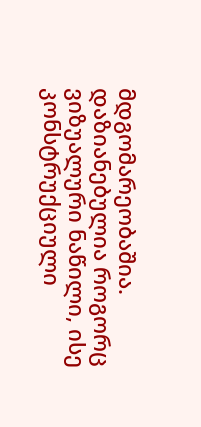მდგომარეობაშია. დაზიანებულია როგორც ვიზუალური ნაწილი, ისე კონსტრუქციული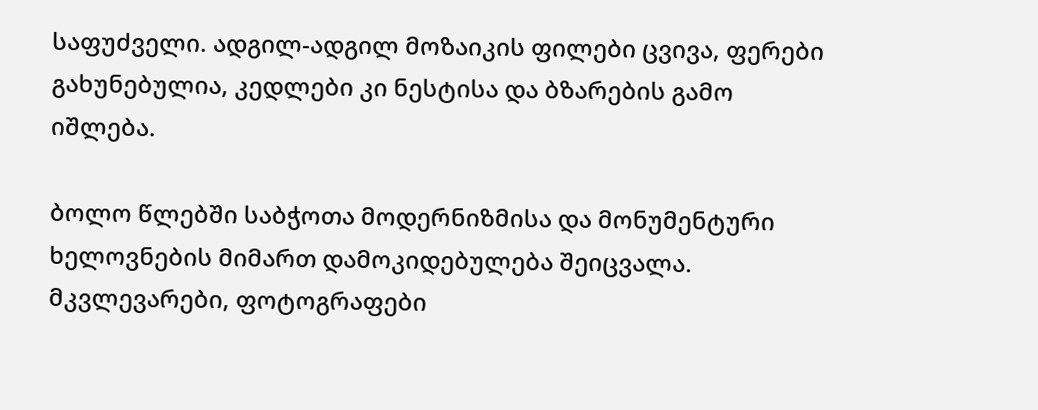საფუძველი. ადგილ-ადგილ მოზაიკის ფილები ცვივა, ფერები გახუნებულია, კედლები კი ნესტისა და ბზარების გამო იშლება.

ბოლო წლებში საბჭოთა მოდერნიზმისა და მონუმენტური ხელოვნების მიმართ დამოკიდებულება შეიცვალა. მკვლევარები, ფოტოგრაფები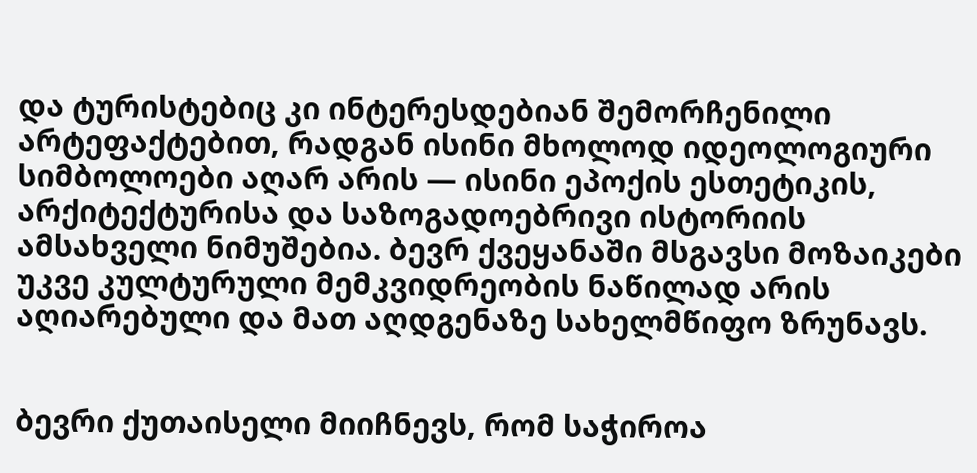და ტურისტებიც კი ინტერესდებიან შემორჩენილი არტეფაქტებით, რადგან ისინი მხოლოდ იდეოლოგიური სიმბოლოები აღარ არის — ისინი ეპოქის ესთეტიკის, არქიტექტურისა და საზოგადოებრივი ისტორიის ამსახველი ნიმუშებია. ბევრ ქვეყანაში მსგავსი მოზაიკები უკვე კულტურული მემკვიდრეობის ნაწილად არის აღიარებული და მათ აღდგენაზე სახელმწიფო ზრუნავს.


ბევრი ქუთაისელი მიიჩნევს, რომ საჭიროა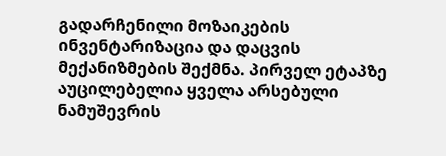გადარჩენილი მოზაიკების ინვენტარიზაცია და დაცვის მექანიზმების შექმნა. პირველ ეტაპზე აუცილებელია ყველა არსებული ნამუშევრის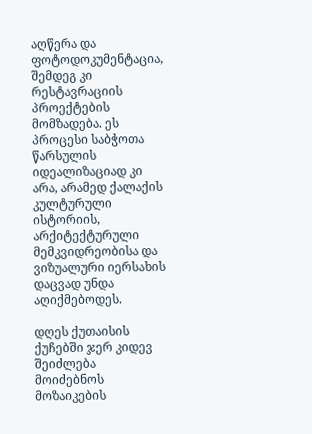აღწერა და ფოტოდოკუმენტაცია, შემდეგ კი რესტავრაციის პროექტების მომზადება. ეს პროცესი საბჭოთა წარსულის იდეალიზაციად კი არა, არამედ ქალაქის კულტურული ისტორიის, არქიტექტურული მემკვიდრეობისა და ვიზუალური იერსახის დაცვად უნდა აღიქმებოდეს.

დღეს ქუთაისის ქუჩებში ჯერ კიდევ შეიძლება მოიძებნოს მოზაიკების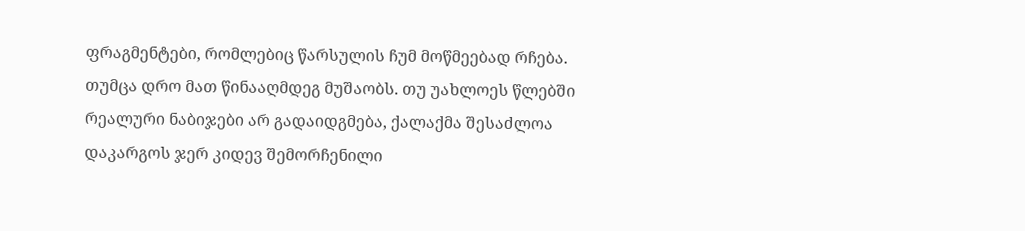ფრაგმენტები, რომლებიც წარსულის ჩუმ მოწმეებად რჩება. თუმცა დრო მათ წინააღმდეგ მუშაობს. თუ უახლოეს წლებში რეალური ნაბიჯები არ გადაიდგმება, ქალაქმა შესაძლოა დაკარგოს ჯერ კიდევ შემორჩენილი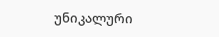უნიკალური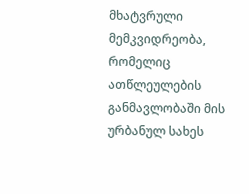მხატვრული მემკვიდრეობა, რომელიც ათწლეულების განმავლობაში მის ურბანულ სახეს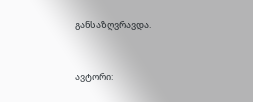განსაზღვრავდა.


ავტორი: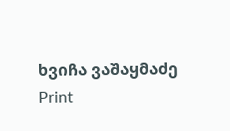ხვიჩა ვაშაყმაძე
Print